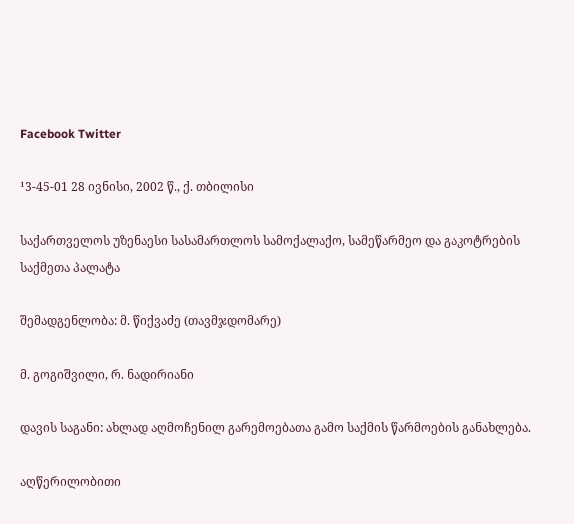Facebook Twitter

¹3-45-01 28 ივნისი, 2002 წ., ქ. თბილისი

საქართველოს უზენაესი სასამართლოს სამოქალაქო, სამეწარმეო და გაკოტრების საქმეთა პალატა

შემადგენლობა: მ. წიქვაძე (თავმჯდომარე)

მ. გოგიშვილი, რ. ნადირიანი

დავის საგანი: ახლად აღმოჩენილ გარემოებათა გამო საქმის წარმოების განახლება.

აღწერილობითი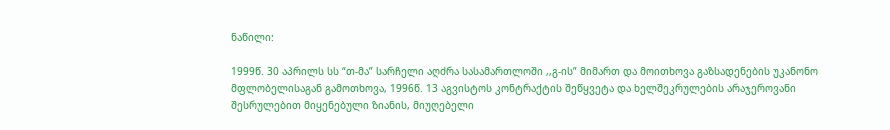ნაწილი:

1999წ. 30 აპრილს სს “თ-მა” სარჩელი აღძრა სასამართლოში ,,გ-ის” მიმართ და მოითხოვა გაზსადენების უკანონო მფლობელისაგან გამოთხოვა, 1996წ. 13 აგვისტოს კონტრაქტის შეწყვეტა და ხელშეკრულების არაჯეროვანი შესრულებით მიყენებული ზიანის, მიუღებელი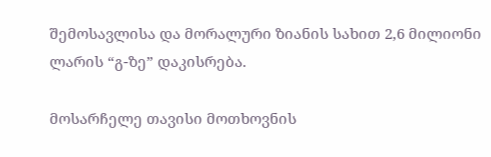შემოსავლისა და მორალური ზიანის სახით 2,6 მილიონი ლარის “გ-ზე” დაკისრება.

მოსარჩელე თავისი მოთხოვნის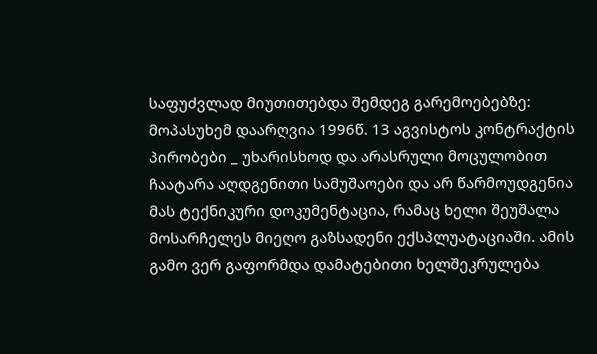საფუძვლად მიუთითებდა შემდეგ გარემოებებზე: მოპასუხემ დაარღვია 1996წ. 13 აგვისტოს კონტრაქტის პირობები _ უხარისხოდ და არასრული მოცულობით ჩაატარა აღდგენითი სამუშაოები და არ წარმოუდგენია მას ტექნიკური დოკუმენტაცია, რამაც ხელი შეუშალა მოსარჩელეს მიეღო გაზსადენი ექსპლუატაციაში. ამის გამო ვერ გაფორმდა დამატებითი ხელშეკრულება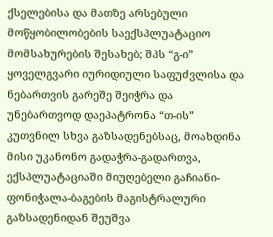ქსელებისა და მათზე არსებული მოწყობილობების საექსპლუატაციო მომსახურების შესახებ; შპს “გ-ი” ყოველგვარი იურიდიული საფუძვლისა და ნებართვის გარეშე შეიჭრა და უნებართვოდ დაეპატრონა “თ-ის” კუთვნილ სხვა გაზსადენებსაც, მოახდინა მისი უკანონო გადაჭრა-გადართვა, ექსპლუატაციაში მიუღებელი გაჩიანი-ფონიჭალა-ბაგების მაგისტრალური გაზსადენიდან შეუშვა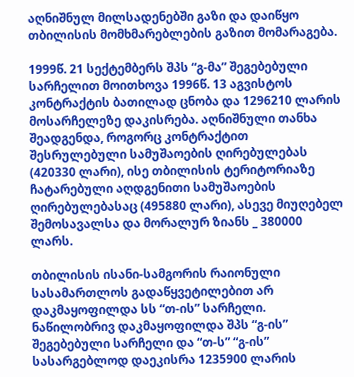აღნიშნულ მილსადენებში გაზი და დაიწყო თბილისის მომხმარებლების გაზით მომარაგება.

1999წ. 21 სექტემბერს შპს “გ-მა” შეგებებული სარჩელით მოითხოვა 1996წ. 13 აგვისტოს კონტრაქტის ბათილად ცნობა და 1296210 ლარის მოსარჩელეზე დაკისრება. აღნიშნული თანხა შეადგენდა, როგორც კონტრაქტით შესრულებული სამუშაოების ღირებულებას (420330 ლარი), ისე თბილისის ტერიტორიაზე ჩატარებული აღდგენითი სამუშაოების ღირებულებასაც (495880 ლარი), ასევე მიუღებელ შემოსავალსა და მორალურ ზიანს _ 380000 ლარს.

თბილისის ისანი-სამგორის რაიონული სასამართლოს გადაწყვეტილებით არ დაკმაყოფილდა სს “თ-ის” სარჩელი. ნაწილობრივ დაკმაყოფილდა შპს “გ-ის” შეგებებული სარჩელი და “თ-ს” “გ-ის” სასარგებლოდ დაეკისრა 1235900 ლარის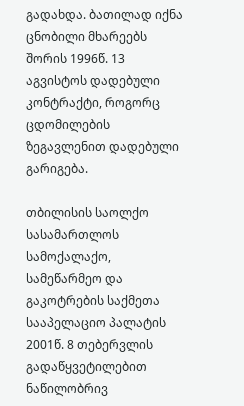გადახდა. ბათილად იქნა ცნობილი მხარეებს შორის 1996წ. 13 აგვისტოს დადებული კონტრაქტი, როგორც ცდომილების ზეგავლენით დადებული გარიგება.

თბილისის საოლქო სასამართლოს სამოქალაქო, სამეწარმეო და გაკოტრების საქმეთა სააპელაციო პალატის 2001წ. 8 თებერვლის გადაწყვეტილებით ნაწილობრივ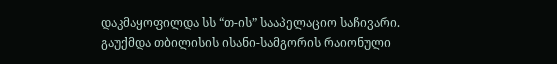დაკმაყოფილდა სს “თ-ის” სააპელაციო საჩივარი. გაუქმდა თბილისის ისანი-სამგორის რაიონული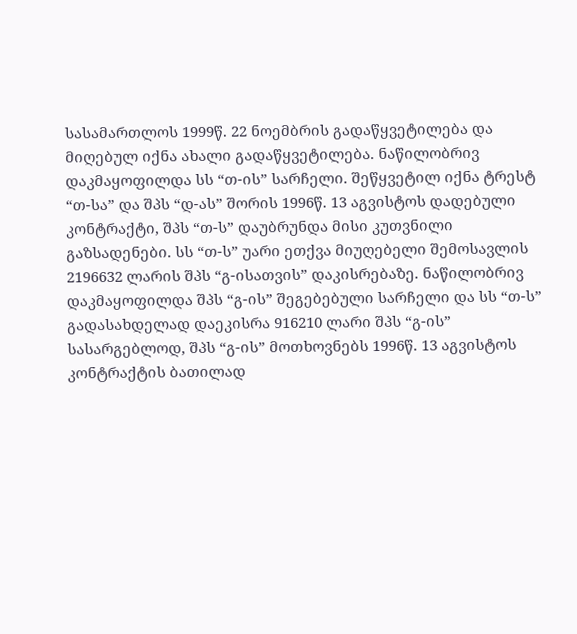სასამართლოს 1999წ. 22 ნოემბრის გადაწყვეტილება და მიღებულ იქნა ახალი გადაწყვეტილება. ნაწილობრივ დაკმაყოფილდა სს “თ-ის” სარჩელი. შეწყვეტილ იქნა ტრესტ “თ-სა” და შპს “დ-ას” შორის 1996წ. 13 აგვისტოს დადებული კონტრაქტი, შპს “თ-ს” დაუბრუნდა მისი კუთვნილი გაზსადენები. სს “თ-ს” უარი ეთქვა მიუღებელი შემოსავლის 2196632 ლარის შპს “გ-ისათვის” დაკისრებაზე. ნაწილობრივ დაკმაყოფილდა შპს “გ-ის” შეგებებული სარჩელი და სს “თ-ს” გადასახდელად დაეკისრა 916210 ლარი შპს “გ-ის” სასარგებლოდ, შპს “გ-ის” მოთხოვნებს 1996წ. 13 აგვისტოს კონტრაქტის ბათილად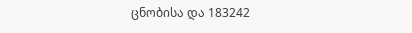ცნობისა და 183242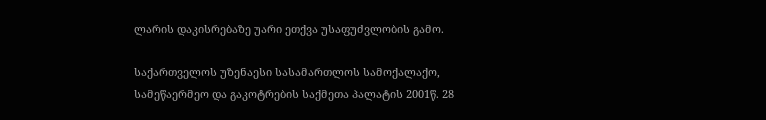ლარის დაკისრებაზე უარი ეთქვა უსაფუძვლობის გამო.

საქართველოს უზენაესი სასამართლოს სამოქალაქო, სამეწაერმეო და გაკოტრების საქმეთა პალატის 2001წ. 28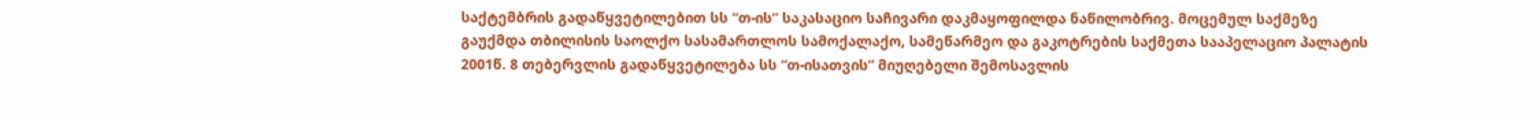საქტემბრის გადაწყვეტილებით სს “თ-ის” საკასაციო საჩივარი დაკმაყოფილდა ნაწილობრივ. მოცემულ საქმეზე გაუქმდა თბილისის საოლქო სასამართლოს სამოქალაქო, სამეწარმეო და გაკოტრების საქმეთა სააპელაციო პალატის 2001წ. 8 თებერვლის გადაწყვეტილება სს “თ-ისათვის” მიუღებელი შემოსავლის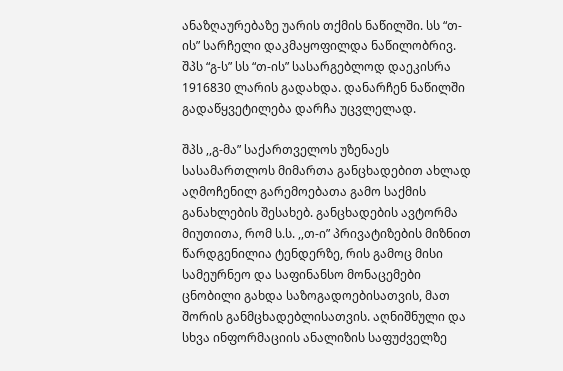ანაზღაურებაზე უარის თქმის ნაწილში. სს “თ-ის” სარჩელი დაკმაყოფილდა ნაწილობრივ. შპს “გ-ს” სს “თ-ის” სასარგებლოდ დაეკისრა 1916830 ლარის გადახდა. დანარჩენ ნაწილში გადაწყვეტილება დარჩა უცვლელად.

შპს ,,გ-მა” საქართველოს უზენაეს სასამართლოს მიმართა განცხადებით ახლად აღმოჩენილ გარემოებათა გამო საქმის განახლების შესახებ. განცხადების ავტორმა მიუთითა, რომ ს.ს. ,,თ-ი” პრივატიზების მიზნით წარდგენილია ტენდერზე, რის გამოც მისი სამეურნეო და საფინანსო მონაცემები ცნობილი გახდა საზოგადოებისათვის, მათ შორის განმცხადებლისათვის. აღნიშნული და სხვა ინფორმაციის ანალიზის საფუძველზე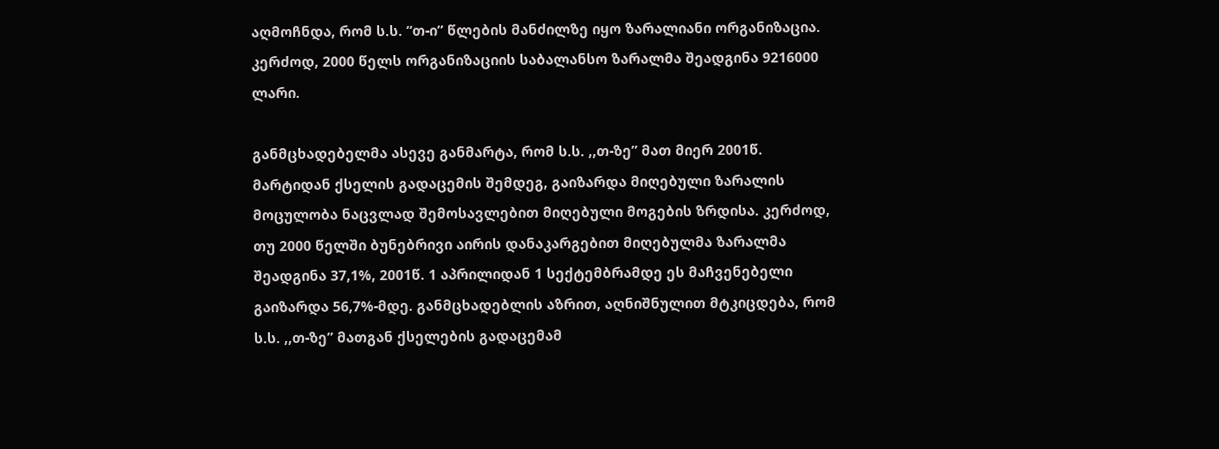აღმოჩნდა, რომ ს.ს. “თ-ი” წლების მანძილზე იყო ზარალიანი ორგანიზაცია. კერძოდ, 2000 წელს ორგანიზაციის საბალანსო ზარალმა შეადგინა 9216000 ლარი.

განმცხადებელმა ასევე განმარტა, რომ ს.ს. ,,თ-ზე” მათ მიერ 2001წ. მარტიდან ქსელის გადაცემის შემდეგ, გაიზარდა მიღებული ზარალის მოცულობა ნაცვლად შემოსავლებით მიღებული მოგების ზრდისა. კერძოდ, თუ 2000 წელში ბუნებრივი აირის დანაკარგებით მიღებულმა ზარალმა შეადგინა 37,1%, 2001წ. 1 აპრილიდან 1 სექტემბრამდე ეს მაჩვენებელი გაიზარდა 56,7%-მდე. განმცხადებლის აზრით, აღნიშნულით მტკიცდება, რომ ს.ს. ,,თ-ზე” მათგან ქსელების გადაცემამ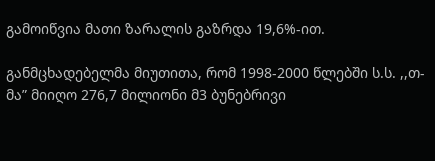გამოიწვია მათი ზარალის გაზრდა 19,6%-ით.

განმცხადებელმა მიუთითა, რომ 1998-2000 წლებში ს.ს. ,,თ-მა” მიიღო 276,7 მილიონი მ3 ბუნებრივი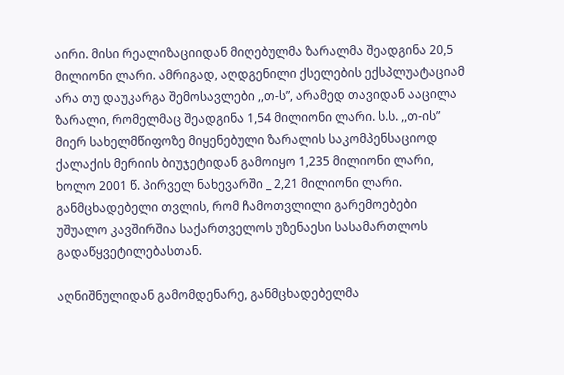აირი. მისი რეალიზაციიდან მიღებულმა ზარალმა შეადგინა 20,5 მილიონი ლარი. ამრიგად, აღდგენილი ქსელების ექსპლუატაციამ არა თუ დაუკარგა შემოსავლები ,,თ-ს”, არამედ თავიდან ააცილა ზარალი, რომელმაც შეადგინა 1,54 მილიონი ლარი. ს.ს. ,,თ-ის” მიერ სახელმწიფოზე მიყენებული ზარალის საკომპენსაციოდ ქალაქის მერიის ბიუჯეტიდან გამოიყო 1,235 მილიონი ლარი, ხოლო 2001 წ. პირველ ნახევარში _ 2,21 მილიონი ლარი. განმცხადებელი თვლის, რომ ჩამოთვლილი გარემოებები უშუალო კავშირშია საქართველოს უზენაესი სასამართლოს გადაწყვეტილებასთან.

აღნიშნულიდან გამომდენარე, განმცხადებელმა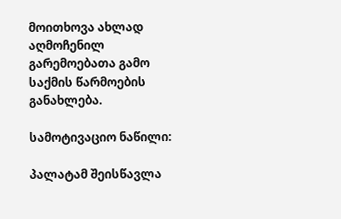მოითხოვა ახლად აღმოჩენილ გარემოებათა გამო საქმის წარმოების განახლება.

სამოტივაციო ნაწილი:

პალატამ შეისწავლა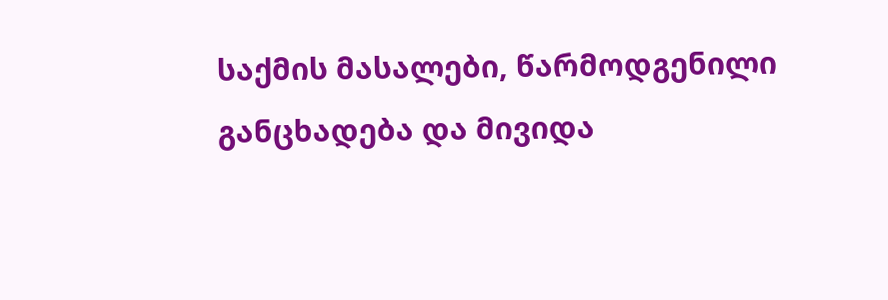საქმის მასალები, წარმოდგენილი განცხადება და მივიდა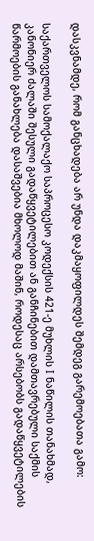დასკვნამდე, რომ განცხადება არ უნდა დაკმაყოფილდეს შემდეგ გარემოებათა გამო:

საქართველოს სამოქალაქო საპროცესო კოდექსის 421-ე მუხლის I ნაწილის თანახმად, კანონიერ ძალაში შესული გადაწყვეტილებით ან განჩინებით დამთავრებული საქმის წარმოების განახლება დასაშვებია მხოლოდ მაშინ, როდესაც არსებობს გადაწყვეტილების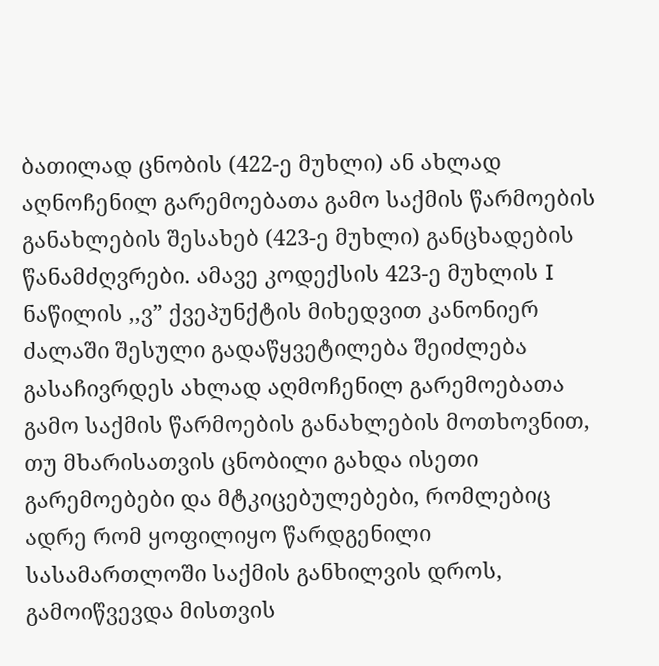ბათილად ცნობის (422-ე მუხლი) ან ახლად აღნოჩენილ გარემოებათა გამო საქმის წარმოების განახლების შესახებ (423-ე მუხლი) განცხადების წანამძღვრები. ამავე კოდექსის 423-ე მუხლის I ნაწილის ,,ვ” ქვეპუნქტის მიხედვით კანონიერ ძალაში შესული გადაწყვეტილება შეიძლება გასაჩივრდეს ახლად აღმოჩენილ გარემოებათა გამო საქმის წარმოების განახლების მოთხოვნით, თუ მხარისათვის ცნობილი გახდა ისეთი გარემოებები და მტკიცებულებები, რომლებიც ადრე რომ ყოფილიყო წარდგენილი სასამართლოში საქმის განხილვის დროს, გამოიწვევდა მისთვის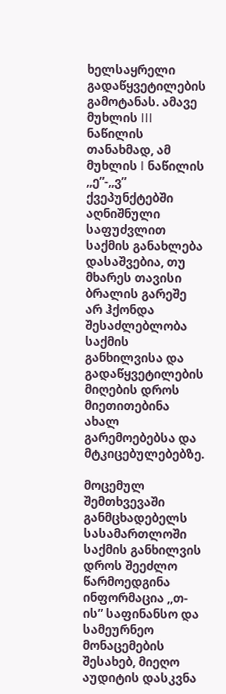ხელსაყრელი გადაწყვეტილების გამოტანას. ამავე მუხლის III ნაწილის თანახმად, ამ მუხლის I ნაწილის ,,ე”-,,ვ” ქვეპუნქტებში აღნიშნული საფუძვლით საქმის განახლება დასაშვებია, თუ მხარეს თავისი ბრალის გარეშე არ ჰქონდა შესაძლებლობა საქმის განხილვისა და გადაწყვეტილების მიღების დროს მიეთითებინა ახალ გარემოებებსა და მტკიცებულებებზე.

მოცემულ შემთხვევაში განმცხადებელს სასამართლოში საქმის განხილვის დროს შეეძლო წარმოედგინა ინფორმაცია ,,თ-ის” საფინანსო და სამეურნეო მონაცემების შესახებ, მიეღო აუდიტის დასკვნა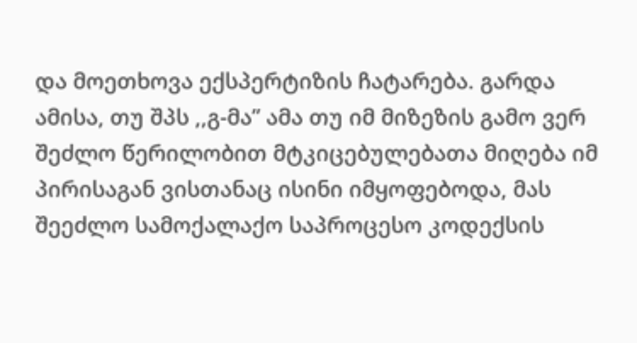და მოეთხოვა ექსპერტიზის ჩატარება. გარდა ამისა, თუ შპს ,,გ-მა” ამა თუ იმ მიზეზის გამო ვერ შეძლო წერილობით მტკიცებულებათა მიღება იმ პირისაგან ვისთანაც ისინი იმყოფებოდა, მას შეეძლო სამოქალაქო საპროცესო კოდექსის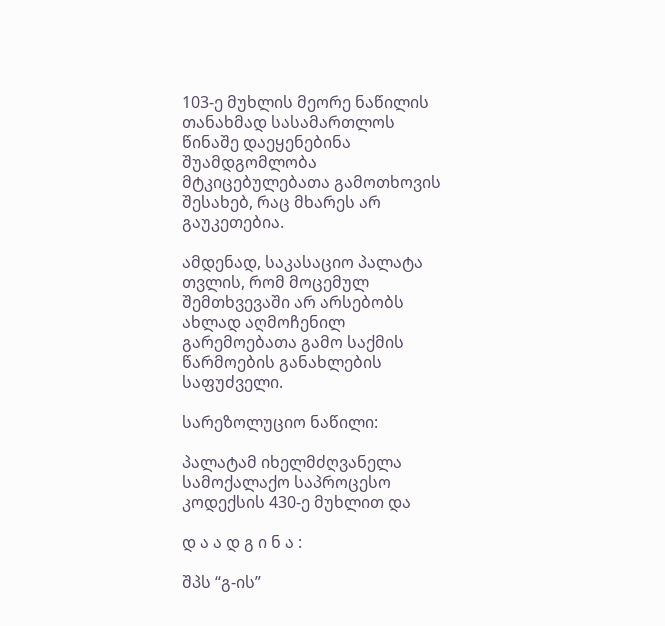103-ე მუხლის მეორე ნაწილის თანახმად სასამართლოს წინაშე დაეყენებინა შუამდგომლობა მტკიცებულებათა გამოთხოვის შესახებ, რაც მხარეს არ გაუკეთებია.

ამდენად, საკასაციო პალატა თვლის, რომ მოცემულ შემთხვევაში არ არსებობს ახლად აღმოჩენილ გარემოებათა გამო საქმის წარმოების განახლების საფუძველი.

სარეზოლუციო ნაწილი:

პალატამ იხელმძღვანელა სამოქალაქო საპროცესო კოდექსის 430-ე მუხლით და

დ ა ა დ გ ი ნ ა :

შპს “გ-ის”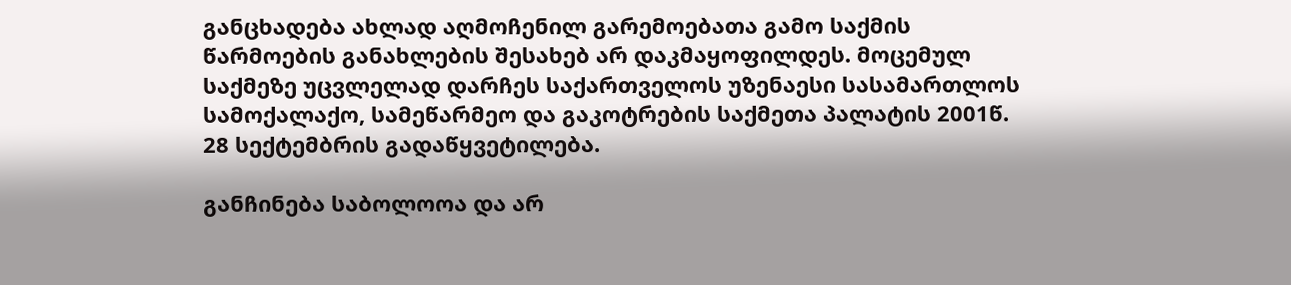განცხადება ახლად აღმოჩენილ გარემოებათა გამო საქმის წარმოების განახლების შესახებ არ დაკმაყოფილდეს. მოცემულ საქმეზე უცვლელად დარჩეს საქართველოს უზენაესი სასამართლოს სამოქალაქო, სამეწარმეო და გაკოტრების საქმეთა პალატის 2001წ. 28 სექტემბრის გადაწყვეტილება.

განჩინება საბოლოოა და არ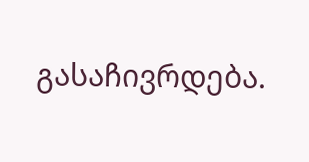გასაჩივრდება.